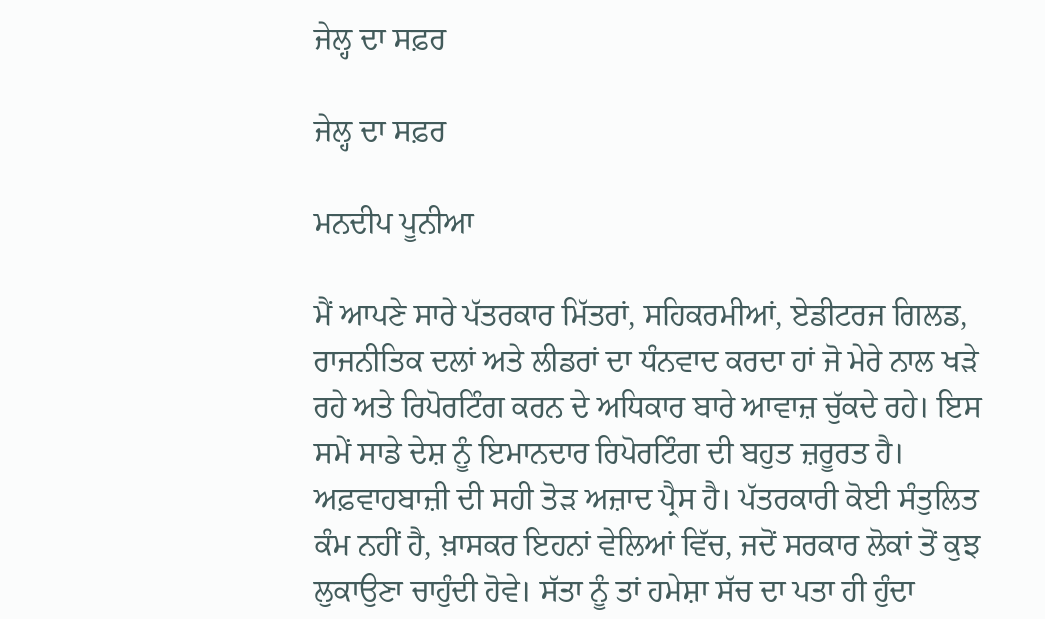ਜੇਲ੍ਹ ਦਾ ਸਫ਼ਰ

ਜੇਲ੍ਹ ਦਾ ਸਫ਼ਰ

ਮਨਦੀਪ ਪੂਨੀਆ

ਮੈਂ ਆਪਣੇ ਸਾਰੇ ਪੱਤਰਕਾਰ ਮਿੱਤਰਾਂ, ਸਹਿਕਰਮੀਆਂ, ਏਡੀਟਰਜ ਗਿਲਡ, ਰਾਜਨੀਤਿਕ ਦਲਾਂ ਅਤੇ ਲੀਡਰਾਂ ਦਾ ਧੰਨਵਾਦ ਕਰਦਾ ਹਾਂ ਜੋ ਮੇਰੇ ਨਾਲ ਖੜੇ ਰਹੇ ਅਤੇ ਰਿਪੋਰਟਿੰਗ ਕਰਨ ਦੇ ਅਧਿਕਾਰ ਬਾਰੇ ਆਵਾਜ਼ ਚੁੱਕਦੇ ਰਹੇ। ਇਸ ਸਮੇਂ ਸਾਡੇ ਦੇਸ਼ ਨੂੰ ਇਮਾਨਦਾਰ ਰਿਪੋਰਟਿੰਗ ਦੀ ਬਹੁਤ ਜ਼ਰੂਰਤ ਹੈ। ਅਫ਼ਵਾਹਬਾਜ਼ੀ ਦੀ ਸਹੀ ਤੋੜ ਅਜ਼ਾਦ ਪ੍ਰੈਸ ਹੈ। ਪੱਤਰਕਾਰੀ ਕੋਈ ਸੰਤੁਲਿਤ ਕੰਮ ਨਹੀਂ ਹੈ, ਖ਼ਾਸਕਰ ਇਹਨਾਂ ਵੇਲਿਆਂ ਵਿੱਚ, ਜਦੋਂ ਸਰਕਾਰ ਲੋਕਾਂ ਤੋਂ ਕੁਝ ਲੁਕਾਉਣਾ ਚਾਹੁੰਦੀ ਹੋਵੇ। ਸੱਤਾ ਨੂੰ ਤਾਂ ਹਮੇਸ਼ਾ ਸੱਚ ਦਾ ਪਤਾ ਹੀ ਹੁੰਦਾ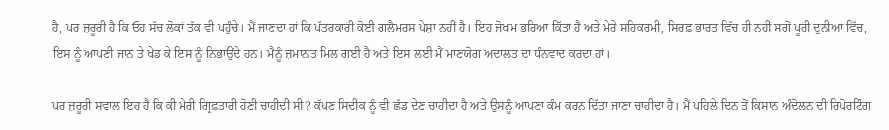ਹੈ, ਪਰ ਜ਼ਰੂਰੀ ਹੈ ਕਿ ਓਹ ਸੱਚ ਲੋਕਾਂ ਤੱਕ ਵੀ ਪਹੁੰਚੇ। ਮੈਂ ਜਾਣਦਾ ਹਾਂ ਕਿ ਪੱਤਰਕਾਰੀ ਕੋਈ ਗਲੈਮਰਸ ਪੇਸ਼ਾ ਨਹੀਂ ਹੈ। ਇਹ ਜੋਖਮ ਭਰਿਆ ਕਿੱਤਾ ਹੈ ਅਤੇ ਮੇਰੇ ਸਹਿਕਰਮੀ, ਸਿਰਫ਼ ਭਾਰਤ ਵਿੱਚ ਹੀ ਨਹੀਂ ਸਗੋਂ ਪੂਰੀ ਦੁਨੀਆ ਵਿੱਚ, ਇਸ ਨੂੰ ਆਪਣੀ ਜਾਨ ਤੇ ਖੇਡ ਕੇ ਇਸ ਨੂੰ ਨਿਭਾਉਂਦੇ ਹਨ। ਮੈਨੂੰ ਜ਼ਮਾਨਤ ਮਿਲ ਗਈ ਹੈ ਅਤੇ ਇਸ ਲਈ ਮੈਂ ਮਾਣਯੋਗ ਅਦਾਲਤ ਦਾ ਧੰਨਵਾਦ ਕਰਦਾ ਹਾਂ।

ਪਰ ਜ਼ਰੂਰੀ ਸਵਾਲ ਇਹ ਹੈ ਕਿ ਕੀ ਮੇਰੀ ਗ੍ਰਿਫ਼ਤਾਰੀ ਹੋਣੀ ਚਾਹੀਦੀ ਸੀ? ਕੱਪਣ ਸਿਦੀਕ ਨੂੰ ਵੀ ਛੱਡ ਦੇਣ ਚਾਹੀਦਾ ਹੈ ਅਤੇ ਉਸਨੂੰ ਆਪਣਾ ਕੰਮ ਕਰਨ ਦਿੱਤਾ ਜਾਣਾ ਚਾਹੀਦਾ ਹੈ। ਮੈਂ ਪਹਿਲੇ ਦਿਨ ਤੋਂ ਕਿਸਾਨ ਅੰਦੋਲਨ ਦੀ ਰਿਪੋਰਟਿੰਗ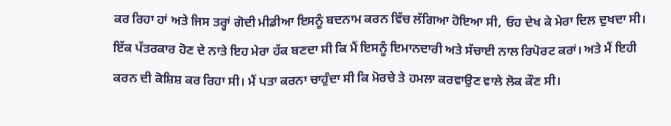ਕਰ ਰਿਹਾ ਹਾਂ ਅਤੇ ਜਿਸ ਤਰ੍ਹਾਂ ਗੋਦੀ ਮੀਡੀਆ ਇਸਨੂੰ ਬਦਨਾਮ ਕਰਨ ਵਿੱਚ ਲੱਗਿਆ ਹੋਇਆ ਸੀ, ਓਹ ਦੇਖ ਕੇ ਮੇਰਾ ਦਿਲ ਦੁਖਦਾ ਸੀ। ਇੱਕ ਪੱਤਰਕਾਰ ਹੋਣ ਦੇ ਨਾਤੇ ਇਹ ਮੇਰਾ ਹੱਕ ਬਣਦਾ ਸੀ ਕਿ ਮੈਂ ਇਸਨੂੰ ਇਮਾਨਦਾਰੀ ਅਤੇ ਸੱਚਾਈ ਨਾਲ ਰਿਪੋਰਟ ਕਰਾਂ। ਅਤੇ ਮੈਂ ਇਹੀ ਕਰਨ ਦੀ ਕੋਸ਼ਿਸ਼ ਕਰ ਰਿਹਾ ਸੀ। ਮੈਂ ਪਤਾ ਕਰਨਾ ਚਾਹੁੰਦਾ ਸੀ ਕਿ ਮੋਰਚੇ ਤੇ ਹਮਲਾ ਕਰਵਾਉਣ ਵਾਲੇ ਲੋਕ ਕੌਣ ਸੀ।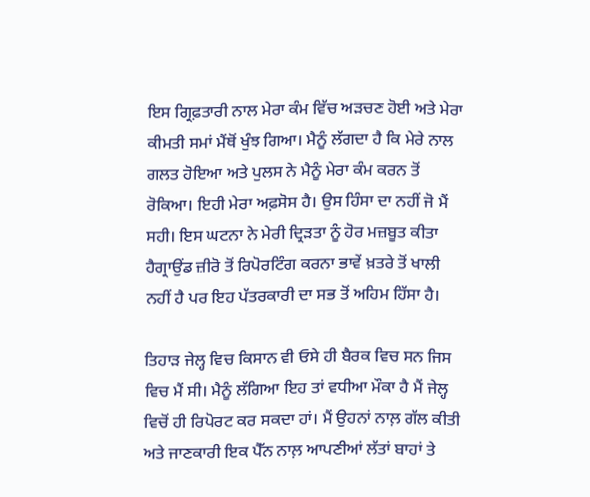ਇਸ ਗ੍ਰਿਫ਼ਤਾਰੀ ਨਾਲ ਮੇਰਾ ਕੰਮ ਵਿੱਚ ਅੜਚਣ ਹੋਈ ਅਤੇ ਮੇਰਾ ਕੀਮਤੀ ਸਮਾਂ ਮੈਂਥੋਂ ਖੁੰਝ ਗਿਆ। ਮੈਨੂੰ ਲੱਗਦਾ ਹੈ ਕਿ ਮੇਰੇ ਨਾਲ ਗਲਤ ਹੋਇਆ ਅਤੇ ਪੁਲਸ ਨੇ ਮੈਨੂੰ ਮੇਰਾ ਕੰਮ ਕਰਨ ਤੋਂ ਰੋਕਿਆ। ਇਹੀ ਮੇਰਾ ਅਫ਼ਸੋਸ ਹੈ। ਉਸ ਹਿੰਸਾ ਦਾ ਨਹੀਂ ਜੋ ਮੈਂ ਸਹੀ। ਇਸ ਘਟਨਾ ਨੇ ਮੇਰੀ ਦ੍ਰਿੜਤਾ ਨੂੰ ਹੋਰ ਮਜ਼ਬੂਤ ਕੀਤਾ ਹੈਗ੍ਰਾਉਂਡ ਜ਼ੀਰੋ ਤੋਂ ਰਿਪੋਰਟਿੰਗ ਕਰਨਾ ਭਾਵੇਂ ਖ਼ਤਰੇ ਤੋਂ ਖਾਲੀ ਨਹੀਂ ਹੈ ਪਰ ਇਹ ਪੱਤਰਕਾਰੀ ਦਾ ਸਭ ਤੋਂ ਅਹਿਮ ਹਿੱਸਾ ਹੈ।

ਤਿਹਾੜ ਜੇਲ੍ਹ ਵਿਚ ਕਿਸਾਨ ਵੀ ਓਸੇ ਹੀ ਬੈਰਕ ਵਿਚ ਸਨ ਜਿਸ ਵਿਚ ਮੈਂ ਸੀ। ਮੈਨੂੰ ਲੱਗਿਆ ਇਹ ਤਾਂ ਵਧੀਆ ਮੌਕਾ ਹੈ ਮੈਂ ਜੇਲ੍ਹ ਵਿਚੋਂ ਹੀ ਰਿਪੋਰਟ ਕਰ ਸਕਦਾ ਹਾਂ। ਮੈਂ ਉਹਨਾਂ ਨਾਲ਼ ਗੱਲ ਕੀਤੀ ਅਤੇ ਜਾਣਕਾਰੀ ਇਕ ਪੈੱਨ ਨਾਲ਼ ਆਪਣੀਆਂ ਲੱਤਾਂ ਬਾਹਾਂ ਤੇ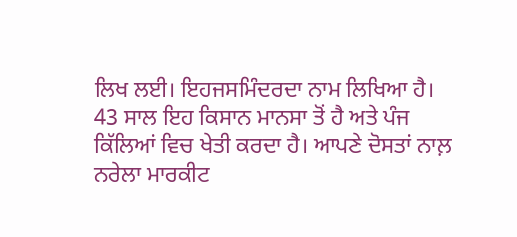ਲਿਖ ਲਈ। ਇਹਜਸਮਿੰਦਰਦਾ ਨਾਮ ਲਿਖਿਆ ਹੈ।  43 ਸਾਲ ਇਹ ਕਿਸਾਨ ਮਾਨਸਾ ਤੋਂ ਹੈ ਅਤੇ ਪੰਜ ਕਿੱਲਿਆਂ ਵਿਚ ਖੇਤੀ ਕਰਦਾ ਹੈ। ਆਪਣੇ ਦੋਸਤਾਂ ਨਾਲ਼ ਨਰੇਲਾ ਮਾਰਕੀਟ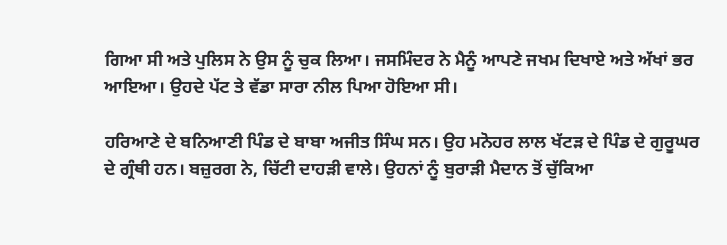ਗਿਆ ਸੀ ਅਤੇ ਪੁਲਿਸ ਨੇ ਉਸ ਨੂੰ ਚੁਕ ਲਿਆ। ਜਸਮਿੰਦਰ ਨੇ ਮੈਨੂੰ ਆਪਣੇ ਜਖਮ ਦਿਖਾਏ ਅਤੇ ਅੱਖਾਂ ਭਰ ਆਇਆ। ਉਹਦੇ ਪੱਟ ਤੇ ਵੱਡਾ ਸਾਰਾ ਨੀਲ ਪਿਆ ਹੋਇਆ ਸੀ।

ਹਰਿਆਣੇ ਦੇ ਬਨਿਆਣੀ ਪਿੰਡ ਦੇ ਬਾਬਾ ਅਜੀਤ ਸਿੰਘ ਸਨ। ਉਹ ਮਨੋਹਰ ਲਾਲ ਖੱਟੜ ਦੇ ਪਿੰਡ ਦੇ ਗੁਰੂਘਰ ਦੇ ਗ੍ਰੰਥੀ ਹਨ। ਬਜ਼ੁਰਗ ਨੇ, ਚਿੱਟੀ ਦਾਹੜੀ ਵਾਲੇ। ਉਹਨਾਂ ਨੂੰ ਬੁਰਾੜੀ ਮੈਦਾਨ ਤੋਂ ਚੁੱਕਿਆ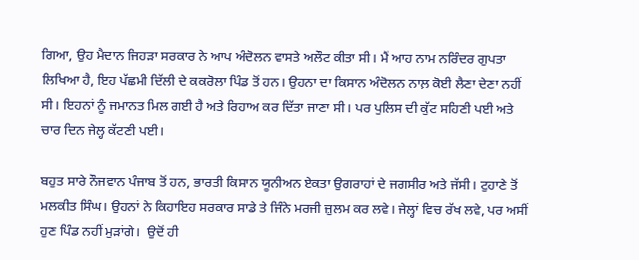ਗਿਆ, ਉਹ ਮੈਦਾਨ ਜਿਹੜਾ ਸਰਕਾਰ ਨੇ ਆਪ ਅੰਦੋਲਨ ਵਾਸਤੇ ਅਲੌਟ ਕੀਤਾ ਸੀ। ਮੈਂ ਆਹ ਨਾਮ ਨਰਿੰਦਰ ਗੁਪਤਾ ਲਿਖਿਆ ਹੈ, ਇਹ ਪੱਛਮੀ ਦਿੱਲੀ ਦੇ ਕਕਰੋਲਾ ਪਿੰਡ ਤੋਂ ਹਨ। ਉਹਨਾ ਦਾ ਕਿਸਾਨ ਅੰਦੋਲਨ ਨਾਲ਼ ਕੋਈ ਲੈਣਾ ਦੇਣਾ ਨਹੀਂ ਸੀ। ਇਹਨਾਂ ਨੂੰ ਜਮਾਨਤ ਮਿਲ ਗਈ ਹੈ ਅਤੇ ਰਿਹਾਅ ਕਰ ਦਿੱਤਾ ਜਾਣਾ ਸੀ। ਪਰ ਪੁਲਿਸ ਦੀ ਕੁੱਟ ਸਹਿਣੀ ਪਈ ਅਤੇ ਚਾਰ ਦਿਨ ਜੇਲ੍ਹ ਕੱਟਣੀ ਪਈ।

ਬਹੁਤ ਸਾਰੇ ਨੌਜਵਾਨ ਪੰਜਾਬ ਤੋਂ ਹਨ, ਭਾਰਤੀ ਕਿਸਾਨ ਯੂਨੀਅਨ ਏਕਤਾ ਉਗਰਾਹਾਂ ਦੇ ਜਗਸੀਰ ਅਤੇ ਜੱਸੀ। ਟੁਹਾਣੇ ਤੋਂ ਮਲਕੀਤ ਸਿੰਘ। ਉਹਨਾਂ ਨੇ ਕਿਹਾਇਹ ਸਰਕਾਰ ਸਾਡੇ ਤੇ ਜਿੰਨੇ ਮਰਜੀ ਜ਼ੁਲਮ ਕਰ ਲਵੇ। ਜੇਲ੍ਹਾਂ ਵਿਚ ਰੱਖ ਲਵੇ, ਪਰ ਅਸੀਂ ਹੁਣ ਪਿੰਡ ਨਹੀਂ ਮੁੜਾਂਗੇ।  ਉਦੋਂ ਹੀ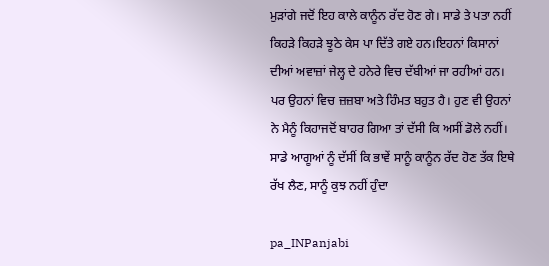ਮੁੜਾਂਗੇ ਜਦੋਂ ਇਹ ਕਾਲੇ ਕਾਨੂੰਨ ਰੱਦ ਹੋਣ ਗੇ। ਸਾਡੇ ਤੇ ਪਤਾ ਨਹੀਂ ਕਿਹੜੇ ਕਿਹੜੇ ਝੂਠੇ ਕੇਸ ਪਾ ਦਿੱਤੇ ਗਏ ਹਨ।ਇਹਨਾਂ ਕਿਸਾਨਾਂ ਦੀਆਂ ਅਵਾਜ਼ਾਂ ਜੇਲ੍ਹ ਦੇ ਹਨੇਰੇ ਵਿਚ ਦੱਬੀਆਂ ਜਾ ਰਹੀਆਂ ਹਨ। ਪਰ ਉਹਨਾਂ ਵਿਚ ਜ਼ਜ਼ਬਾ ਅਤੇ ਹਿੰਮਤ ਬਹੁਤ ਹੈ। ਹੁਣ ਵੀ ਉਹਨਾਂ ਨੇ ਮੈਨੂੰ ਕਿਹਾਜਦੋਂ ਬਾਹਰ ਗਿਆ ਤਾਂ ਦੱਸੀ ਕਿ ਅਸੀਂ ਡੋਲੇ ਨਹੀਂ। ਸਾਡੇ ਆਗੂਆਂ ਨੂੰ ਦੱਸੀਂ ਕਿ ਭਾਵੇਂ ਸਾਨੂੰ ਕਾਨੂੰਨ ਰੱਦ ਹੋਣ ਤੱਕ ਇਥੇ ਰੱਖ ਲੈਣ, ਸਾਨੂੰ ਕੁਝ ਨਹੀਂ ਹੁੰਦਾ

pa_INPanjabi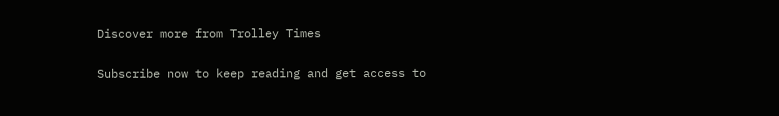Discover more from Trolley Times

Subscribe now to keep reading and get access to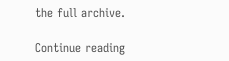the full archive.

Continue reading